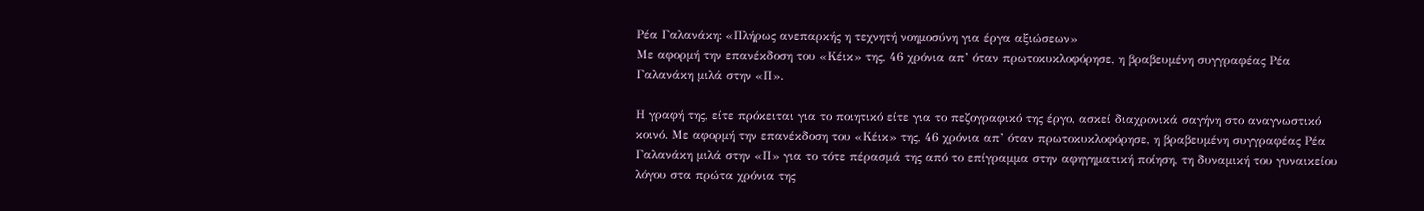Ρέα Γαλανάκη: «Πλήρως ανεπαρκής η τεχνητή νοημοσύνη για έργα αξιώσεων»
Με αφορμή την επανέκδοση του «Κέικ» της, 46 χρόνια απ’ όταν πρωτοκυκλοφόρησε, η βραβευμένη συγγραφέας Ρέα Γαλανάκη μιλά στην «Π».

Η γραφή της, είτε πρόκειται για το ποιητικό είτε για το πεζογραφικό της έργο, ασκεί διαχρονικά σαγήνη στο αναγνωστικό κοινό. Με αφορμή την επανέκδοση του «Κέικ» της, 46 χρόνια απ’ όταν πρωτοκυκλοφόρησε, η βραβευμένη συγγραφέας Ρέα Γαλανάκη μιλά στην «Π» για το τότε πέρασμά της από το επίγραμμα στην αφηγηματική ποίηση, τη δυναμική του γυναικείου λόγου στα πρώτα χρόνια της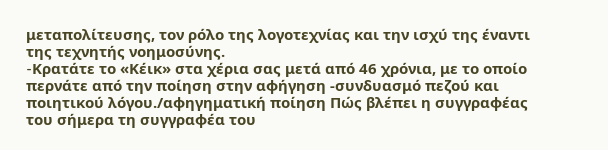μεταπολίτευσης, τον ρόλο της λογοτεχνίας και την ισχύ της έναντι της τεχνητής νοημοσύνης.
-Kρατάτε το «Κέικ» στα χέρια σας μετά από 46 χρόνια, με το οποίο περνάτε από την ποίηση στην αφήγηση -συνδυασμό πεζού και ποιητικού λόγου./αφηγηματική ποίηση Πώς βλέπει η συγγραφέας του σήμερα τη συγγραφέα του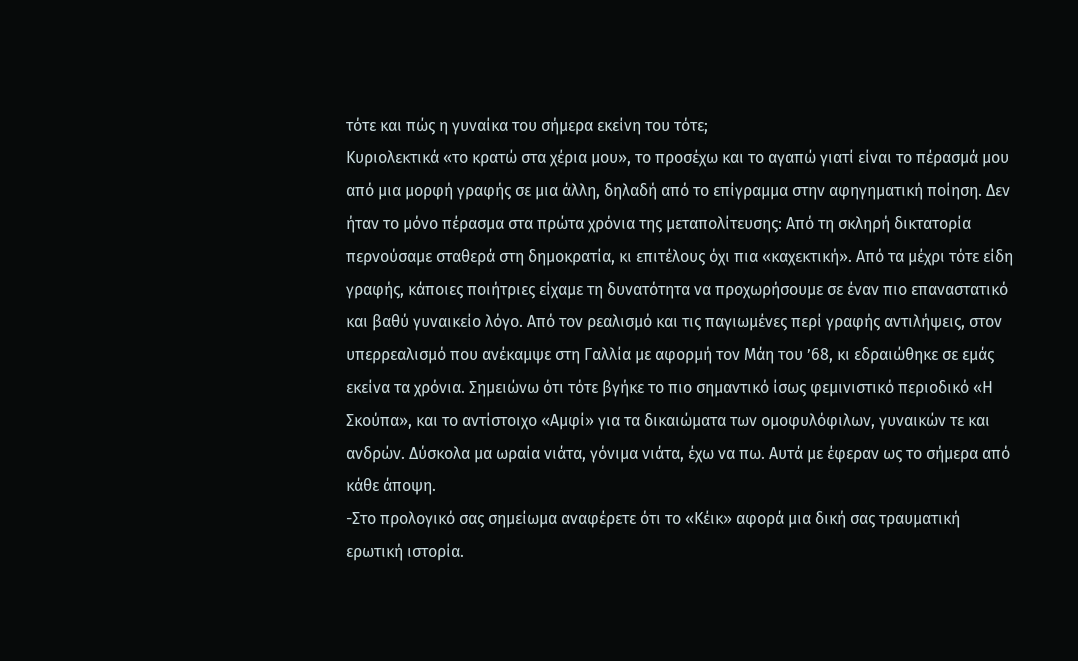τότε και πώς η γυναίκα του σήμερα εκείνη του τότε;
Κυριολεκτικά «το κρατώ στα χέρια μου», το προσέχω και το αγαπώ γιατί είναι το πέρασμά μου από μια μορφή γραφής σε μια άλλη, δηλαδή από το επίγραμμα στην αφηγηματική ποίηση. Δεν ήταν το μόνο πέρασμα στα πρώτα χρόνια της μεταπολίτευσης: Από τη σκληρή δικτατορία περνούσαμε σταθερά στη δημοκρατία, κι επιτέλους όχι πια «καχεκτική». Από τα μέχρι τότε είδη γραφής, κάποιες ποιήτριες είχαμε τη δυνατότητα να προχωρήσουμε σε έναν πιο επαναστατικό και βαθύ γυναικείο λόγο. Από τον ρεαλισμό και τις παγιωμένες περί γραφής αντιλήψεις, στον υπερρεαλισμό που ανέκαμψε στη Γαλλία με αφορμή τον Μάη του ’68, κι εδραιώθηκε σε εμάς εκείνα τα χρόνια. Σημειώνω ότι τότε βγήκε το πιο σημαντικό ίσως φεμινιστικό περιοδικό «Η Σκούπα», και το αντίστοιχο «Αμφί» για τα δικαιώματα των ομοφυλόφιλων, γυναικών τε και ανδρών. Δύσκολα μα ωραία νιάτα, γόνιμα νιάτα, έχω να πω. Αυτά με έφεραν ως το σήμερα από κάθε άποψη.
-Στο προλογικό σας σημείωμα αναφέρετε ότι το «Κέικ» αφορά μια δική σας τραυματική ερωτική ιστορία.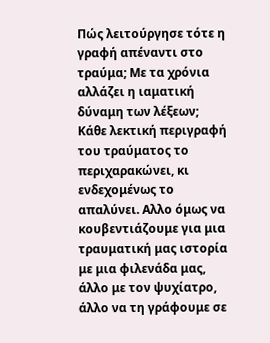Πώς λειτούργησε τότε η γραφή απέναντι στο τραύμα; Με τα χρόνια αλλάζει η ιαματική δύναμη των λέξεων;
Κάθε λεκτική περιγραφή του τραύματος το περιχαρακώνει, κι ενδεχομένως το απαλύνει. Αλλο όμως να κουβεντιάζουμε για μια τραυματική μας ιστορία με μια φιλενάδα μας, άλλο με τον ψυχίατρο, άλλο να τη γράφουμε σε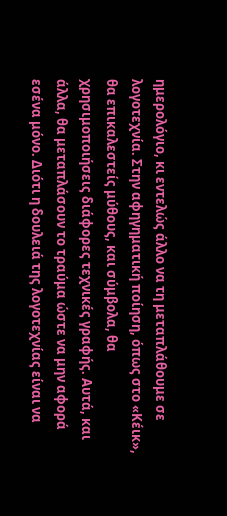ημερολόγιο, κι εντελώς άλλο να τη μεταπλάθουμε σε λογοτεχνία. Στην αφηγηματική ποίηση, όπως στο «Κέικ», θα επικαλεστείς μύθους, και σύμβολα, θα χρησιμοποιήσεις διάφορες τεχνικές γραφής. Αυτά, και άλλα, θα μεταπλάσουν το τραύμα ώστε να μην αφορά εσένα μόνο. Διότι η δουλειά της λογοτεχνίας είναι να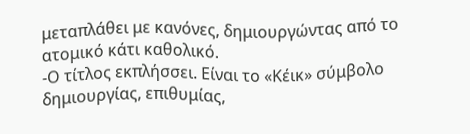μεταπλάθει με κανόνες, δημιουργώντας από το ατομικό κάτι καθολικό.
-Ο τίτλος εκπλήσσει. Είναι το «Κέικ» σύμβολο δημιουργίας, επιθυμίας,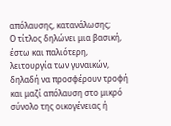απόλαυσης, κατανάλωσης;
Ο τίτλος δηλώνει μια βασική, έστω και παλιότερη, λειτουργία των γυναικών, δηλαδή να προσφέρουν τροφή και μαζί απόλαυση στο μικρό σύνολο της οικογένειας ή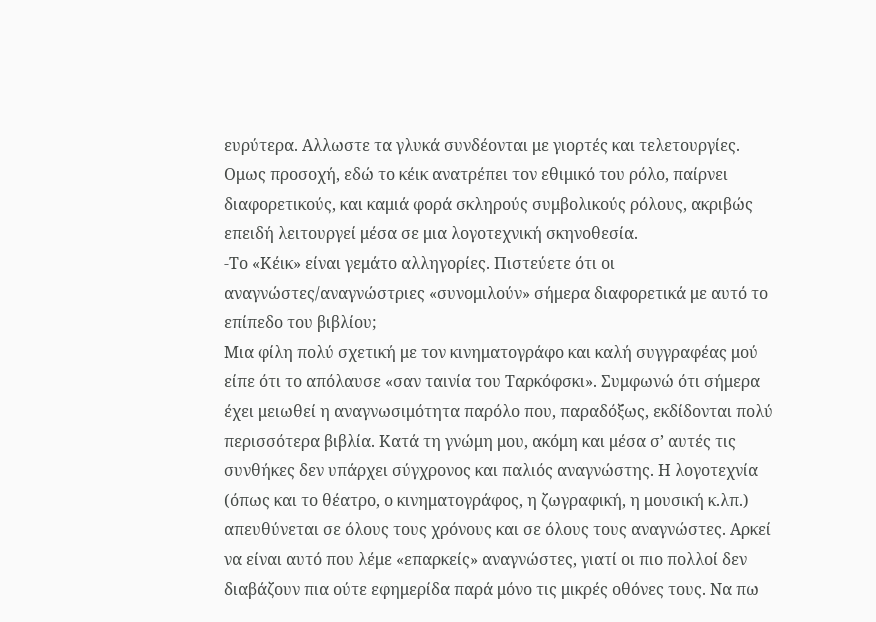ευρύτερα. Αλλωστε τα γλυκά συνδέονται με γιορτές και τελετουργίες. Ομως προσοχή, εδώ το κέικ ανατρέπει τον εθιμικό του ρόλο, παίρνει διαφορετικούς, και καμιά φορά σκληρούς συμβολικούς ρόλους, ακριβώς επειδή λειτουργεί μέσα σε μια λογοτεχνική σκηνοθεσία.
-Το «Κέικ» είναι γεμάτο αλληγορίες. Πιστεύετε ότι οι αναγνώστες/αναγνώστριες «συνομιλούν» σήμερα διαφορετικά με αυτό το επίπεδο του βιβλίου;
Μια φίλη πολύ σχετική με τον κινηματογράφο και καλή συγγραφέας μού είπε ότι το απόλαυσε «σαν ταινία του Ταρκόφσκι». Συμφωνώ ότι σήμερα έχει μειωθεί η αναγνωσιμότητα παρόλο που, παραδόξως, εκδίδονται πολύ περισσότερα βιβλία. Κατά τη γνώμη μου, ακόμη και μέσα σ’ αυτές τις συνθήκες δεν υπάρχει σύγχρονος και παλιός αναγνώστης. Η λογοτεχνία (όπως και το θέατρο, ο κινηματογράφος, η ζωγραφική, η μουσική κ.λπ.) απευθύνεται σε όλους τους χρόνους και σε όλους τους αναγνώστες. Αρκεί να είναι αυτό που λέμε «επαρκείς» αναγνώστες, γιατί οι πιο πολλοί δεν διαβάζουν πια ούτε εφημερίδα παρά μόνο τις μικρές οθόνες τους. Να πω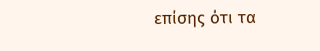επίσης ότι τα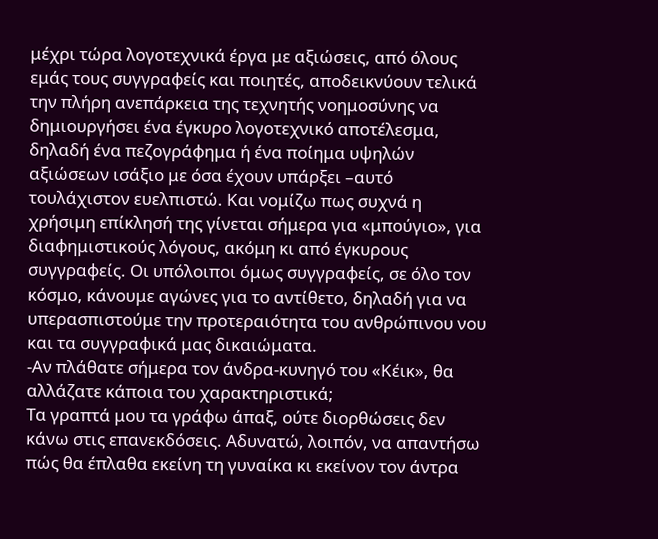μέχρι τώρα λογοτεχνικά έργα με αξιώσεις, από όλους εμάς τους συγγραφείς και ποιητές, αποδεικνύουν τελικά την πλήρη ανεπάρκεια της τεχνητής νοημοσύνης να δημιουργήσει ένα έγκυρο λογοτεχνικό αποτέλεσμα, δηλαδή ένα πεζογράφημα ή ένα ποίημα υψηλών αξιώσεων ισάξιο με όσα έχουν υπάρξει –αυτό τουλάχιστον ευελπιστώ. Και νομίζω πως συχνά η χρήσιμη επίκλησή της γίνεται σήμερα για «μπούγιο», για διαφημιστικούς λόγους, ακόμη κι από έγκυρους συγγραφείς. Οι υπόλοιποι όμως συγγραφείς, σε όλο τον κόσμο, κάνουμε αγώνες για το αντίθετο, δηλαδή για να υπερασπιστούμε την προτεραιότητα του ανθρώπινου νου και τα συγγραφικά μας δικαιώματα.
-Αν πλάθατε σήμερα τον άνδρα-κυνηγό του «Κέικ», θα αλλάζατε κάποια του χαρακτηριστικά;
Τα γραπτά μου τα γράφω άπαξ, ούτε διορθώσεις δεν κάνω στις επανεκδόσεις. Αδυνατώ, λοιπόν, να απαντήσω πώς θα έπλαθα εκείνη τη γυναίκα κι εκείνον τον άντρα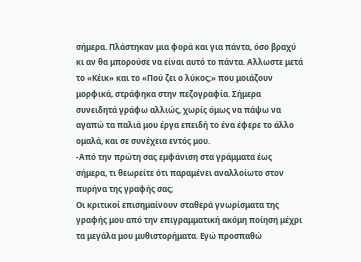σήμερα. Πλάστηκαν μια φορά και για πάντα, όσο βραχύ κι αν θα μπορούσε να είναι αυτό το πάντα. Αλλωστε μετά το «Κέικ» και το «Πού ζει ο λύκος;» που μοιάζουν μορφικά, στράφηκα στην πεζογραφία. Σήμερα συνειδητά γράφω αλλιώς, χωρίς όμως να πάψω να αγαπώ τα παλιά μου έργα επειδή το ένα έφερε το άλλο ομαλά, και σε συνέχεια εντός μου.
-Από την πρώτη σας εμφάνιση στα γράμματα έως σήμερα, τι θεωρείτε ότι παραμένει αναλλοίωτο στον πυρήνα της γραφής σας;
Οι κριτικοί επισημαίνουν σταθερά γνωρίσματα της γραφής μου από την επιγραμματική ακόμη ποίηση μέχρι τα μεγάλα μου μυθιστορήματα. Εγώ προσπαθώ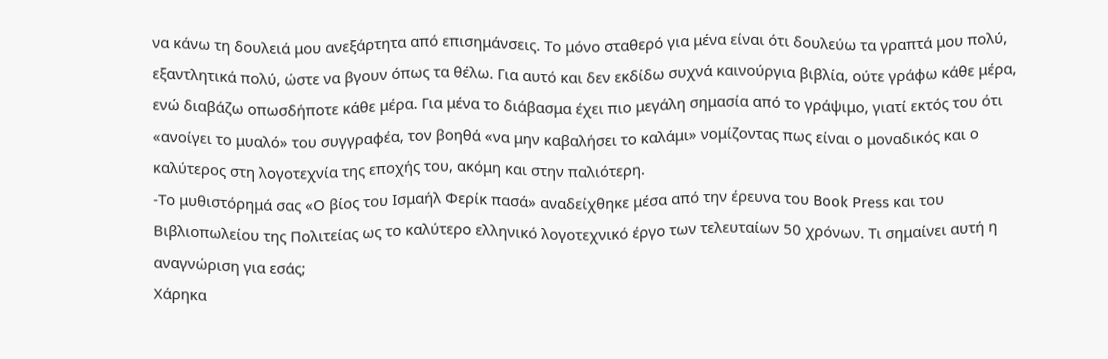να κάνω τη δουλειά μου ανεξάρτητα από επισημάνσεις. Το μόνο σταθερό για μένα είναι ότι δουλεύω τα γραπτά μου πολύ, εξαντλητικά πολύ, ώστε να βγουν όπως τα θέλω. Για αυτό και δεν εκδίδω συχνά καινούργια βιβλία, ούτε γράφω κάθε μέρα, ενώ διαβάζω οπωσδήποτε κάθε μέρα. Για μένα το διάβασμα έχει πιο μεγάλη σημασία από το γράψιμο, γιατί εκτός του ότι «ανοίγει το μυαλό» του συγγραφέα, τον βοηθά «να μην καβαλήσει το καλάμι» νομίζοντας πως είναι ο μοναδικός και ο καλύτερος στη λογοτεχνία της εποχής του, ακόμη και στην παλιότερη.
-Το μυθιστόρημά σας «Ο βίος του Ισμαήλ Φερίκ πασά» αναδείχθηκε μέσα από την έρευνα του Book Press και του Βιβλιοπωλείου της Πολιτείας ως το καλύτερο ελληνικό λογοτεχνικό έργο των τελευταίων 50 χρόνων. Τι σημαίνει αυτή η αναγνώριση για εσάς;
Χάρηκα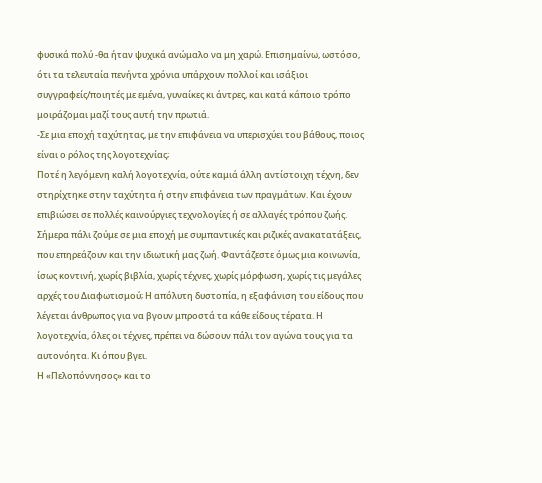φυσικά πολύ -θα ήταν ψυχικά ανώμαλο να μη χαρώ. Επισημαίνω, ωστόσο, ότι τα τελευταία πενήντα χρόνια υπάρχουν πολλοί και ισάξιοι συγγραφείς/ποιητές με εμένα, γυναίκες κι άντρες, και κατά κάποιο τρόπο μοιράζομαι μαζί τους αυτή την πρωτιά.
-Σε μια εποχή ταχύτητας, με την επιφάνεια να υπερισχύει του βάθους, ποιος είναι ο ρόλος της λογοτεχνίας;
Ποτέ η λεγόμενη καλή λογοτεχνία, ούτε καμιά άλλη αντίστοιχη τέχνη, δεν στηρίχτηκε στην ταχύτητα ή στην επιφάνεια των πραγμάτων. Και έχουν επιβιώσει σε πολλές καινούργιες τεχνολογίες ή σε αλλαγές τρόπου ζωής. Σήμερα πάλι ζούμε σε μια εποχή με συμπαντικές και ριζικές ανακατατάξεις, που επηρεάζουν και την ιδιωτική μας ζωή. Φαντάζεστε όμως μια κοινωνία, ίσως κοντινή, χωρίς βιβλία, χωρίς τέχνες, χωρίς μόρφωση, χωρίς τις μεγάλες αρχές του Διαφωτισμού; Η απόλυτη δυστοπία, η εξαφάνιση του είδους που λέγεται άνθρωπος για να βγουν μπροστά τα κάθε είδους τέρατα. Η λογοτεχνία, όλες οι τέχνες, πρέπει να δώσουν πάλι τον αγώνα τους για τα αυτονόητα. Κι όπου βγει.
Η «Πελοπόννησος» και το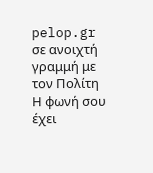pelop.gr σε ανοιχτή γραμμή με τον Πολίτη
Η φωνή σου έχει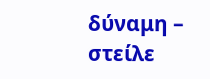δύναμη – στείλε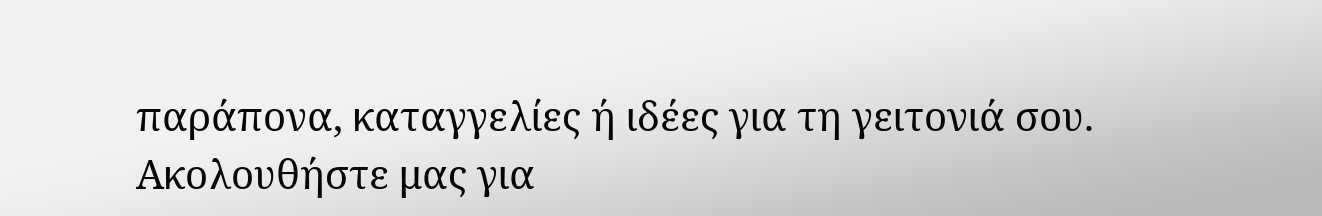παράπονα, καταγγελίες ή ιδέες για τη γειτονιά σου.
Ακολουθήστε μας για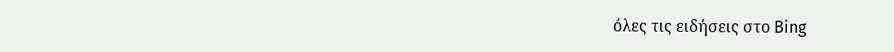όλες τις ειδήσεις στο Bing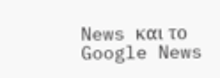News και το Google News